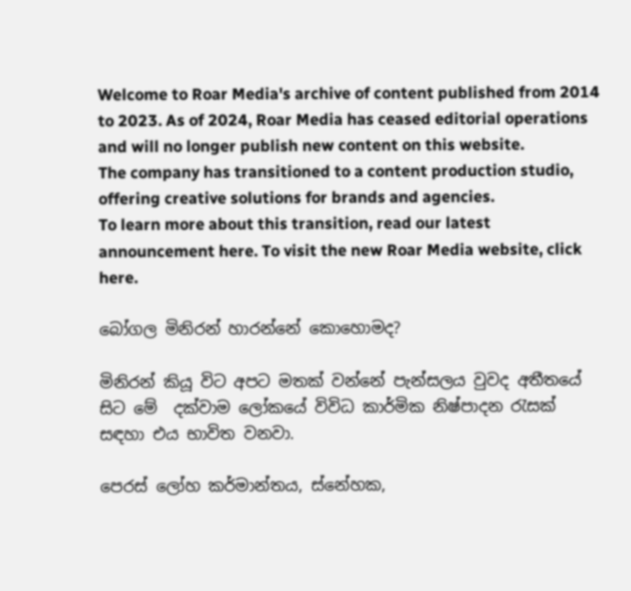Welcome to Roar Media's archive of content published from 2014 to 2023. As of 2024, Roar Media has ceased editorial operations and will no longer publish new content on this website.
The company has transitioned to a content production studio, offering creative solutions for brands and agencies.
To learn more about this transition, read our latest announcement here. To visit the new Roar Media website, click here.

බෝගල මිනිරන් හාරන්නේ කොහොමද‍?

මිනිරන් කියූ විට අපට මතක් වන්නේ පැන්සලය වුවද අතීතයේ සිට මේ  දක්වාම ලෝකයේ විවිධ කාර්මික නිෂ්පාදන රැසක් සඳහා එය භාවිත වනවා.

පෙරස් ලෝහ කර්මාන්තය, ස්නේහක,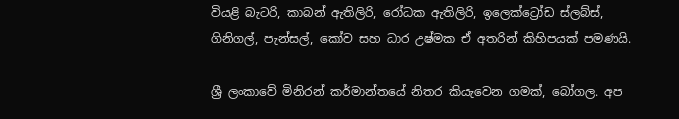වියළි බැටරි, කාබන් ඇතිලිරි, රෝධක ඇතිලිරි, ඉලෙක්ට්‍රෝඩ ස්ලබ්ස්, ගිනිගල්, පැන්සල්, කෝව සහ ධාර උෂ්මක ඒ අතරින් කිහිපයක් පමණයි.

ශ්‍රී ලංකාවේ මිනිරන් කර්මාන්තයේ නිතර කියැවෙන ගමක්, බෝගල. අප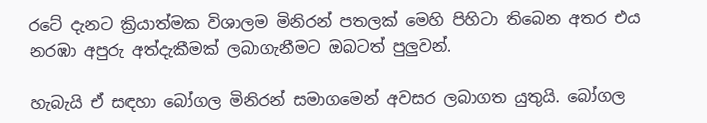රටේ දැනට ක්‍රියාත්මක විශාලම මිනිරන් පතලක් මෙහි පිහිටා තිබෙන අතර එය නරඹා අපුරු අත්දැකීමක් ලබාගැනීමට ඔබටත් පුලුවන්.

හැබැයි ඒ සඳහා බෝගල මිනිරන් සමාගමෙන් අවසර ලබාගත යුතුයි. බෝගල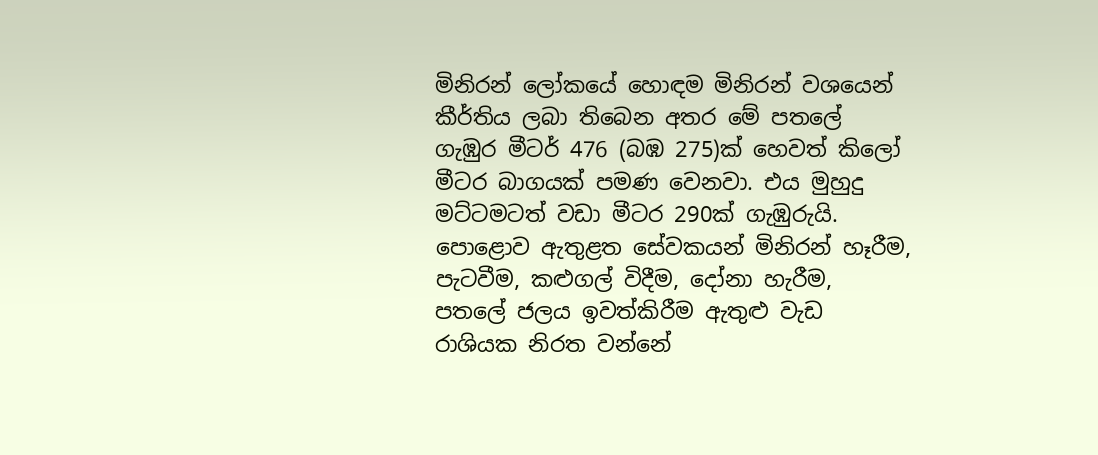මිනිරන් ලෝකයේ හොඳම මිනිරන් වශයෙන් කීර්තිය ලබා තිබෙන අතර මේ පතලේ ගැඹුර මීටර් 476 (බඹ 275)ක් හෙවත් කිලෝ මීටර බාගයක් පමණ වෙනවා. එය මුහුදු මට්ටමටත් වඩා මීටර 290ක් ගැඹුරුයි. පොළොව ඇතුළත සේවකයන් මිනිරන් හෑරීම, පැටවීම, කළුගල් විදීම, දෝනා හැරීම, පතලේ ජලය ඉවත්කිරීම ඇතුළු වැඩ රාශියක නිරත වන්නේ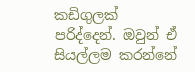කඩිගුලක් පරිද්දෙන්. ඔවුන් ඒ සියල්ලම කරන්නේ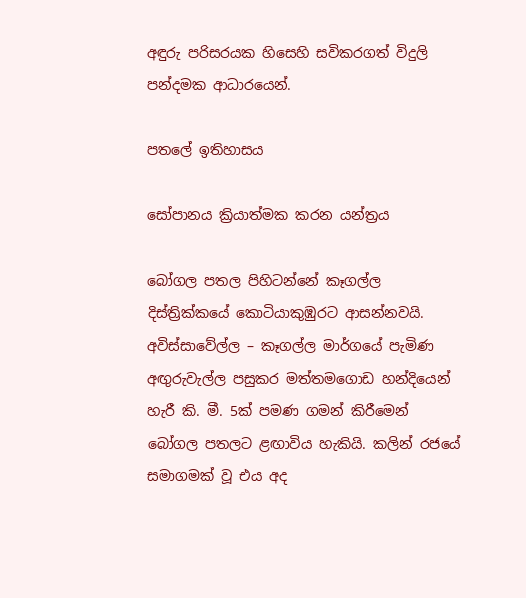අඳුරු පරිසරයක හිසෙහි සවිකරගත් විදුලි පන්දමක ආධාරයෙන්.

පතලේ ඉතිහාසය

සෝපානය ක්‍රියාත්මක කරන යන්ත්‍රය

බෝගල පතල පිහිටන්නේ කෑගල්ල දිස්ත්‍රික්කයේ කොටියාකුඹුරට ආසන්නවයි. අවිස්සාවේල්ල – කෑගල්ල මාර්ගයේ පැමිණ අඟුරුවැල්ල පසුකර මත්තමගොඩ හන්දියෙන් හැරී කි. මී. 5ක් පමණ ගමන් කිරීමෙන් බෝගල පතලට ළඟාවිය හැකියි. කලින් රජයේ සමාගමක් වූ එය අද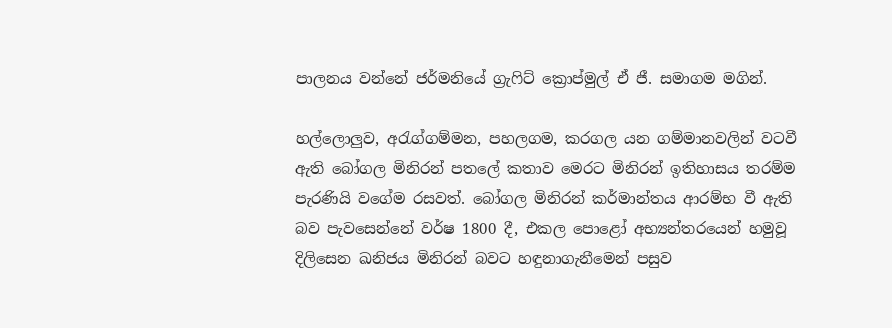පාලනය වන්නේ ජර්මනියේ ග්‍රැෆිට් ක්‍රොප්මුල් ඒ ජී. සමාගම මගින්.

හල්ලොලුව, අරැග්ගම්මන, පහලගම, කරගල යන ගම්මානවලින් වටවී ඇති බෝගල මිනිරන් පතලේ කතාව මෙරට මිනිරන් ඉතිහාසය තරම්ම පැරණියි වගේම රසවත්. බෝගල මිනිරන් කර්මාන්තය ආරම්භ වී ඇති බව පැවසෙන්නේ වර්ෂ 1800 දී, එකල පොළෝ අභ්‍යන්තරයෙන් හමුවූ දිලිසෙන ඛනිජය මිනිරන් බවට හඳුනාගැනීමෙන් පසුව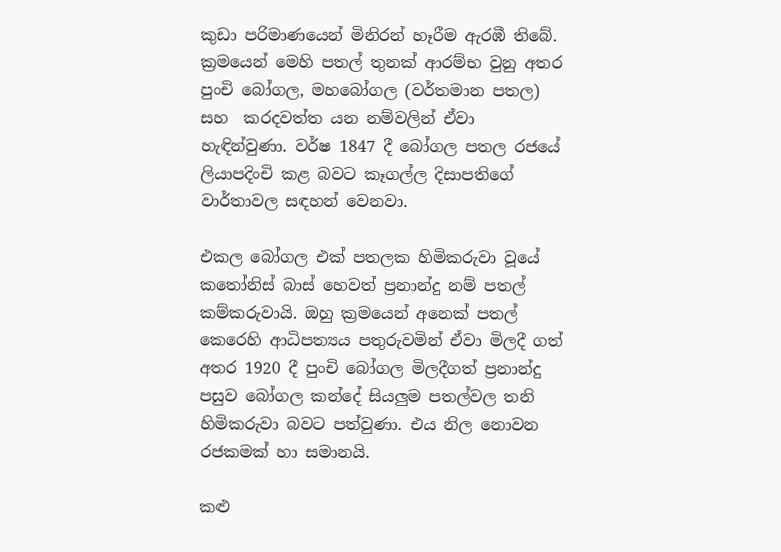කුඩා පරිමාණයෙන් මිනිරන් හෑරීම ඇරඹී තිබේ. ක්‍රමයෙන් මෙහි පතල් තුනක් ආරම්භ වුනු අතර පුංචි බෝගල, මහබෝගල (වර්තමාන පතල) සහ  කරදවත්ත යන නම්වලින් ඒවා හැඳින්වුණා. වර්ෂ 1847 දී බෝගල පතල රජයේ ලියාපදිංචි කළ බවට කෑගල්ල දිසාපති‍ගේ වාර්තාවල සඳහන් වෙනවා.

එකල බෝගල එක් පතලක හිමිකරුවා වූයේ කතෝනිස් බාස් හෙවත් ප්‍රනාන්දු නම් පතල් කම්කරුවායි. ඔහු ක්‍රමයෙන් අනෙක් පතල් කෙරෙහි ආධිපත්‍යය පතුරුවමින් ඒවා මිලදී ගත් අතර 1920 දී පුංචි බෝගල මිලදීගත් ප්‍රනාන්දු පසුව බෝගල කන්දේ සියලුම පතල්වල තනි හිමිකරුවා බවට පත්වුණා. එය නිල නොවන රජකමක් හා සමානයි.

කළු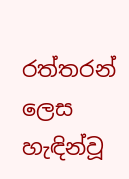රත්තරන් ලෙස හැඳින්වූ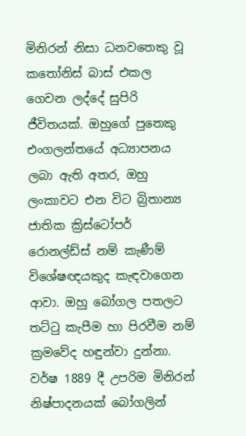මිනිරන් නිසා ධනවතෙකු වූ කතෝනිස් බාස් එකල ගෙවන ලද්දේ සුපිරි ජීවිතයක්. ඔහුගේ පු‍තෙකු එංගලන්තයේ අධ්‍යාපනය ලබා ඇති අතර, ඔහු ලංකාවට එන විට බ්‍රිතාන්‍ය ජාතික ක්‍රිස්ටෝපර් රොනල්ඩ්ස් නම් කැණීම් විශේෂඥයකුද කැඳවාගෙන ආවා. ඔහු බෝගල පතලට තට්ටු කැපීම හා පිරවීම නම් ක්‍රමවේද හඳුන්වා දුන්නා. වර්ෂ 1889 දී උපරිම මිනිරන් නිෂ්පාදනයක් බෝගලින්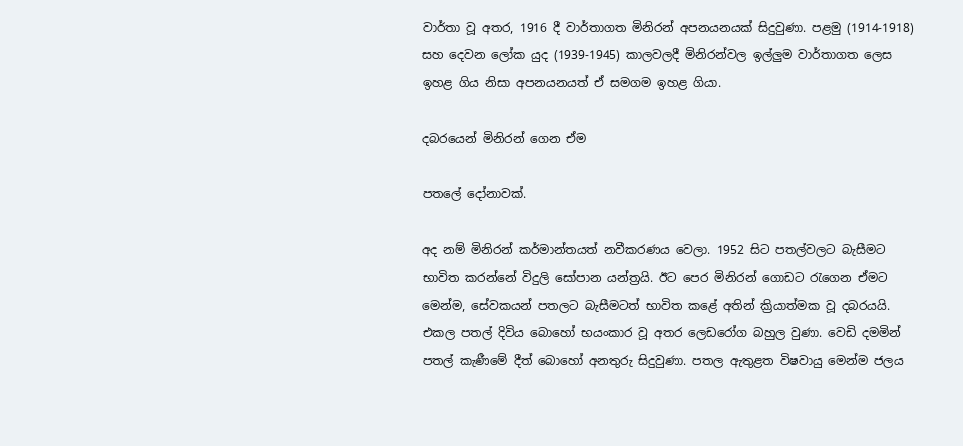වාර්තා වූ අතර, 1916 දී වාර්තාගත මිනිරන් අපනයනයක් සිදුවුණා. පළමු (1914-1918) සහ දෙවන ලෝක යුද (1939-1945) කාලවලදී මිනිරන්වල ඉල්ලුම වාර්තාගත ලෙස ඉහළ ගිය නිසා අපනයනයත් ඒ සමගම ඉහළ ගියා.

දබරයෙන් මිනිරන් ගෙන ඒම

පතලේ දෝනාවක්.

අද නම් මිනිරන් කර්මාන්තයත් නවීකරණය වෙලා. 1952 සිට පතල්වලට බැසීමට භාවිත කරන්නේ විදුලි සෝපාන යන්ත්‍රයි. ඊට පෙර මිනිරන් ගොඩට රැගෙන ඒමට මෙන්ම, සේවකයන් පතලට බැසීමටත් භාවිත කළේ අතින් ක්‍රියාත්මක වූ දබරයයි. එකල පතල් දිවිය බොහෝ භයංකාර වූ අතර ලෙඩරෝග බහුල වුණා. වෙඩි දමමින් පතල් කැණීමේ දීත් බොහෝ අනතුරු සිදුවුණා. පතල ඇතුළත විෂවායු මෙන්ම ජලය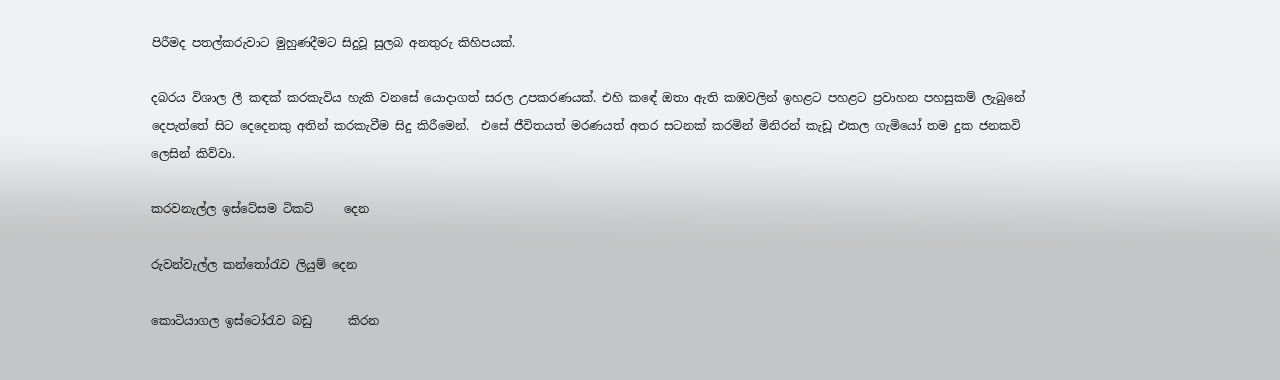පිරීමද පතල්කරුවාට මුහුණදීමට සිදුවූ සුලබ අනතුරු කිහිපයක්.

දබරය විශාල ලී කඳක් කරකැවිය හැකි වනසේ යොදාගත් සරල උපකරණයක්. එහි කඳේ ඔතා ඇති කඹවලින් ඉහළට පහළට ප්‍රවාහන පහසුකම් ලැබුනේ දෙපැත්තේ සිට දෙදෙනකු අතින් කරකැවීම සිදු කිරීමෙන්.  එසේ ජීවිතයත් මරණයත් අතර සටනක් කරමින් මිනිරන් කැඩූ එකල ගැමියෝ තම දුක ජනකවි ලෙසින් කිව්වා.

කරවනැල්ල ඉස්ටේසම ටිකට්     දෙන

රුවන්වැල්ල කන්තෝරැව ලියුම් දෙන

කොටියාගල ඉස්ටෝරැව බඩු      කිරන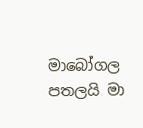මාබෝගල පතලයි මා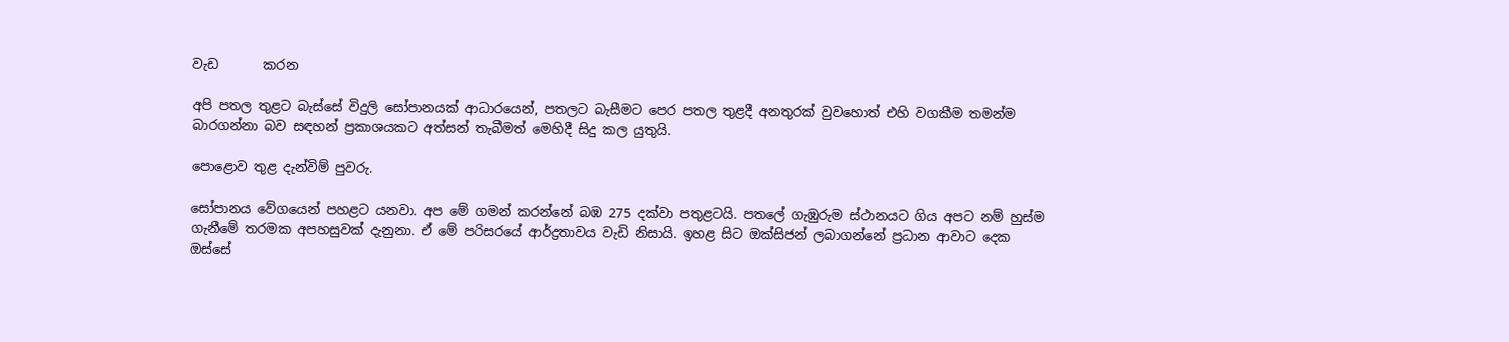වැඩ       කරන

අපි පතල තුළට බැස්සේ විදුලි සෝපානයක් ආධාරයෙන්, පතලට බැසීමට පෙර පතල තුළදී අනතුරක් වුවහොත් එහි වගකීම තමන්ම බාරගන්නා බව සඳහන් ප්‍රකාශයකට අත්සන් තැබීමත් මෙහිදී සිදු කල යුතුයි.

පොළොව තුළ දැන්විම් පුවරු.

සෝපානය වේගයෙන් පහළට යනවා. අප මේ ගමන් කරන්නේ බඹ 275 දක්වා පතුළටයි. පතලේ ගැඹුරුම ස්ථානයට ගිය අපට නම් හුස්ම ගැනීමේ තරමක අපහසුවක් දැනුනා. ඒ මේ පරිසරයේ ආර්ද්‍රතාවය වැඩි නිසායි. ඉහළ සිට ඔක්සිජන් ලබාගන්නේ ප්‍රධාන ආවාට දෙක ඔස්සේ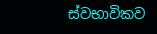ස්වභාවිකව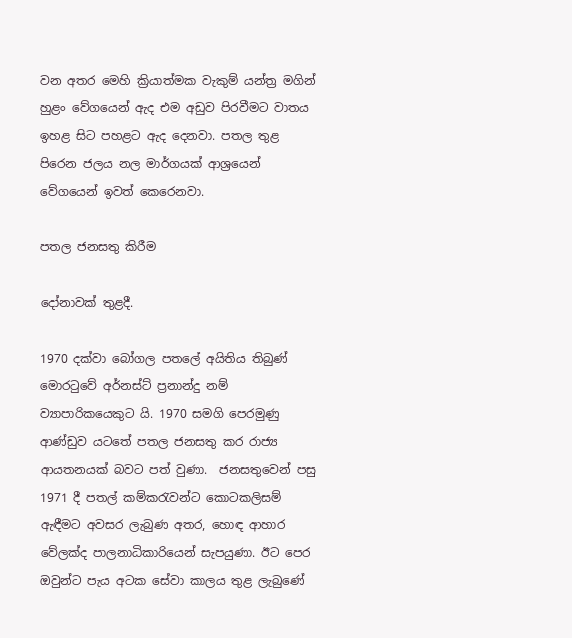වන අතර මෙහි ක්‍රියාත්මක වැකුම් යන්ත්‍ර මගින් හුළං වේගයෙන් ඇද එම අඩුව පිරවීමට වාතය ඉහළ සිට පහළට ඇද දෙනවා. පතල තුළ පිරෙන ජලය නල මාර්ගයක් ආශ්‍රයෙන් වේගයෙන් ඉවත් කෙරෙනවා.

පතල ජනසතු කිරීම

දෝනාවක් තුළදී.

1970 දක්වා බෝගල පතලේ අයිතිය තිබුණ් මොරටුවේ අර්නස්ට් ප්‍රනාන්දු නම් ව්‍යාපාරිකයෙකුට යි. 1970 සමගි පෙරමුණු ආණ්ඩුව යටතේ පතල ජනසතු කර රාජ්‍ය ආයතනයක් බවට පත් වුණා.  ජනසතුවෙන් පසු 1971 දී පතල් කම්කරැවන්ට කොටකලිසම් ඇඳීමට අවසර ලැබුණ අතර, හොඳ ආහාර වේලක්ද පාලනාධිකාරියෙන් සැපයුණා. ඊට පෙර ඔවුන්ට පැය අටක සේවා කාලය තුළ ලැබුණේ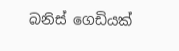බනිස් ගෙඩියක්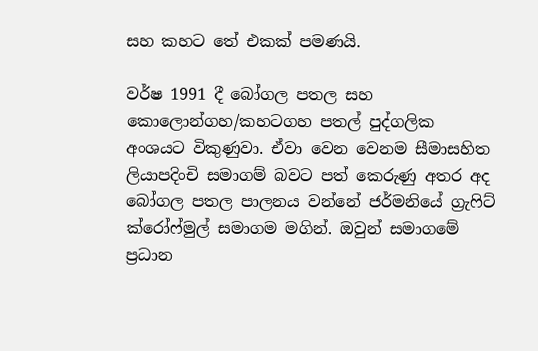සහ කහට තේ එකක් පමණයි.

වර්ෂ 1991 දී බෝගල පතල සහ කොලොන්ගහ/කහටගහ පතල් පුද්ගලික අංශයට විකුණුවා. ඒවා වෙන වෙනම සීමාසහිත ලියාපදිංචි සමාගම් බවට පත් කෙරුණු අතර අද බෝගල පතල පාලනය වන්නේ ජර්මනියේ ග්‍රැෆිට් ක්රෝෆ්මුල් සමාගම මගින්. ඔවුන් සමාගමේ ප්‍රධාන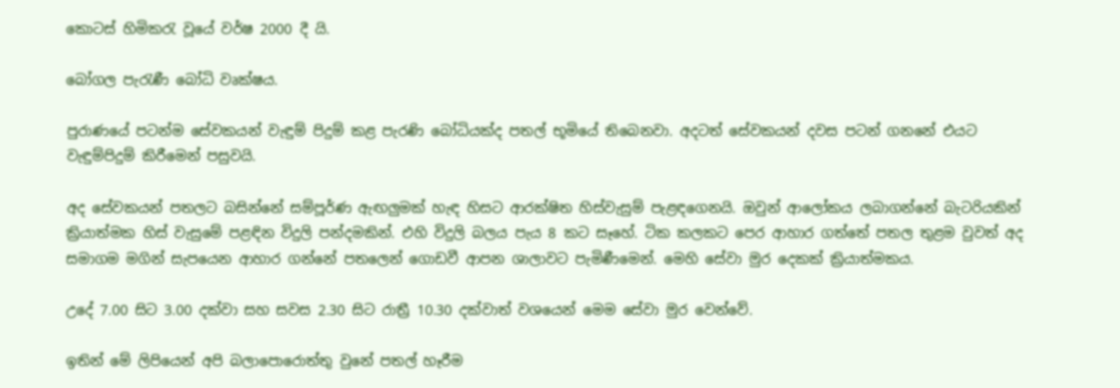කොටස් හිමිකරැ වූයේ වර්ෂ 2000 දී යි.

බෝගල පැරැණී බෝධි වෘක්ෂය.

පුරාණයේ පටන්ම සේවකයන් වැඳුම් පිදුම් කළ පැරණි බෝධියක්ද පතල් භූමියේ තිබෙනවා. අදටත් සේවකයන් දවස පටන් ගනනේ එයට වැඳුම්පිදුම් කිරීමෙන් පසුවයි.

අද සේවකයන් පතලට බසින්නේ සම්පූර්ණ ඇඟලුමක් හැඳ හිසට ආරක්ෂිත හිස්වැසුම් පැළඳගෙනයි. ඔවුන් ආලෝකය ලබාගන්නේ බැටරියකින් ක්‍රියාත්මක හිස් වැසුමේ පළඳින විදුලි පන්දමකින්. එහි විදුලි බලය පැය 8 කට සෑහේ. ටික කලකට පෙර ආහාර ගත්තේ පතල තුළම වුවත් අද සමාගම මගින් සැපයෙන ආහාර ගන්නේ පතලෙන් ගොඩවී ආපන ශාලාවට පැමිණීමෙන්. මෙහි සේවා මුර දෙකක් ක්‍රියාත්මකය.

උදේ 7.00 සිට 3.00 දක්වා සහ සවස 2.30 සිට රාත්‍රී 10.30 දක්වාත් වශයෙන් මෙම සේවා මුර වෙන්වේ.

ඉතින් මේ ලිපියෙන් අපි බලාපොරොත්තු වුනේ පතල් හෑරීම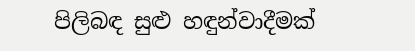පිලිබඳ සුළු හඳුන්වාදීමක්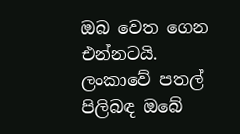ඔබ වෙත ගෙන එන්නටයි. ලංකාවේ පතල් පිලිබඳ ඔබේ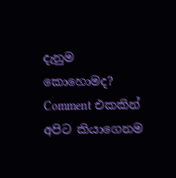දැනුම කොහොමද? Comment එකකින් අපිට කියාගෙනම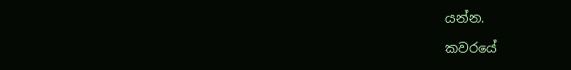යන්න.

කවරයේ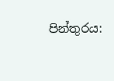පින්තුරය: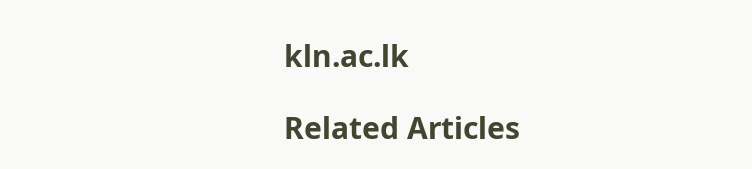kln.ac.lk

Related Articles